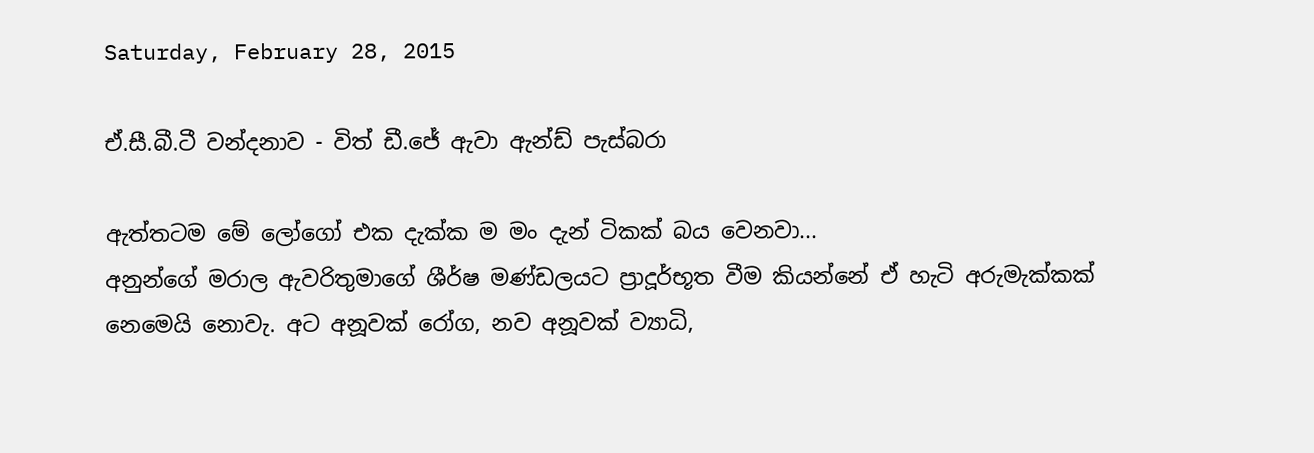Saturday, February 28, 2015

ඒ.සී.බී.ටී වන්දනාව - විත් ඩී.ජේ ඇවා ඇන්ඩ් පැස්බරා

ඇත්තටම මේ ලෝගෝ එක දැක්ක ම මං දැන් ටිකක් බය වෙනවා...
අනුන්ගේ මරාල ඇවරිතුමාගේ ශීර්ෂ මණ්ඩලයට ප්‍රාදූර්භූත වීම කියන්නේ ඒ හැටි අරුමැක්කක් නෙමෙයි නොවැ. අට අනූවක් රෝග, නව අනූවක් ව්‍යාධි,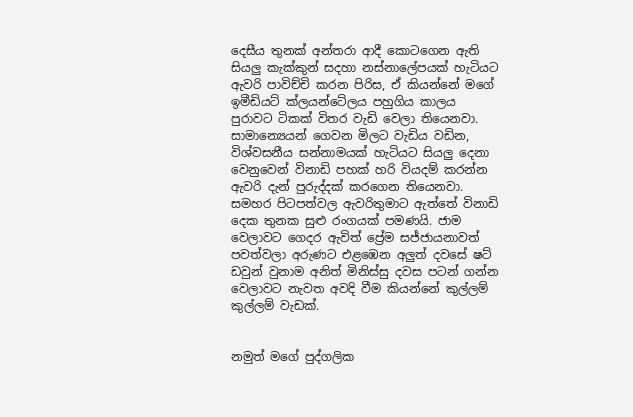දෙසීය තුනක් අන්තරා ආදී කොටගෙන ඇති සියලු කැක්කුන් සදහා නස්නාලේපයක් හැටියට ඇවරි පාවිච්චි කරන පිරිස, ඒ කියන්නේ මගේ ඉමීඩියට් ක්ලයන්ටේලය පහුගිය කාලය පුරාවට ටිකක් විතර වැඩි වෙලා තියෙනවා. සාමාන්‍යෙයන් ගෙවන මිලට වැඩිය වඩින, විශ්වසනීය සන්නාමයක් හැටියට සියලු දෙනා වෙනුවෙන් විනාඩි පහක් හරි වියදම් කරන්න ඇවරි දැන් පුරුද්දක් කරගෙන තියෙනවා. සමහර පිටපත්වල ඇවරිතුමාට ඇත්තේ විනාඩි දෙක තුනක සුළු රංගයක් පමණයි. ජාම වෙලාවට ගෙදර ඇවිත් ප්‍රේම සජ්ජායනාවත් පවත්වලා අරුණට එළඹෙන අලුත් දවසේ ෂට් ඩවුන් වුනාම අනිත් මිනිස්සු දවස පටන් ගන්න වෙලාවට නැවත අවදි වීම කියන්නේ කුල්ලම් කුල්ලම් වැඩක්.


නමුත් මගේ පුද්ගලික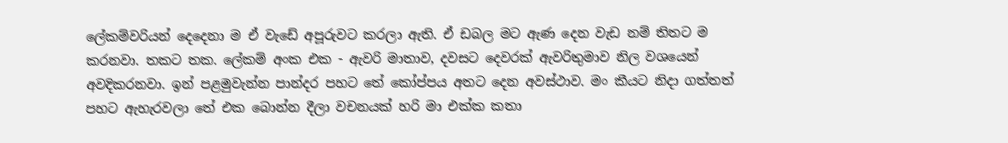ලේකම්වරියන් දෙදෙනා ම ඒ වැඩේ අපූරුවට කරලා ඇති. ඒ ඩබල මට ඇණ දෙන වැඩ නම් තිතට ම කරනවා. තකට තක. ලේකම් අංක එක - ඇවරි මාතාව, දවසට දෙවරක් ඇවරිතුමාව නිල වශයෙන් අවදිකරනවා. ඉන් පළමුවැන්න පාන්දර පහට තේ කෝප්පය අතට දෙන අවස්ථාව. මං කීයට නිදා ගත්තත් පහට ඇහැරවලා තේ එක බොන්න දීලා වචනයක් හරි මා එක්ක කතා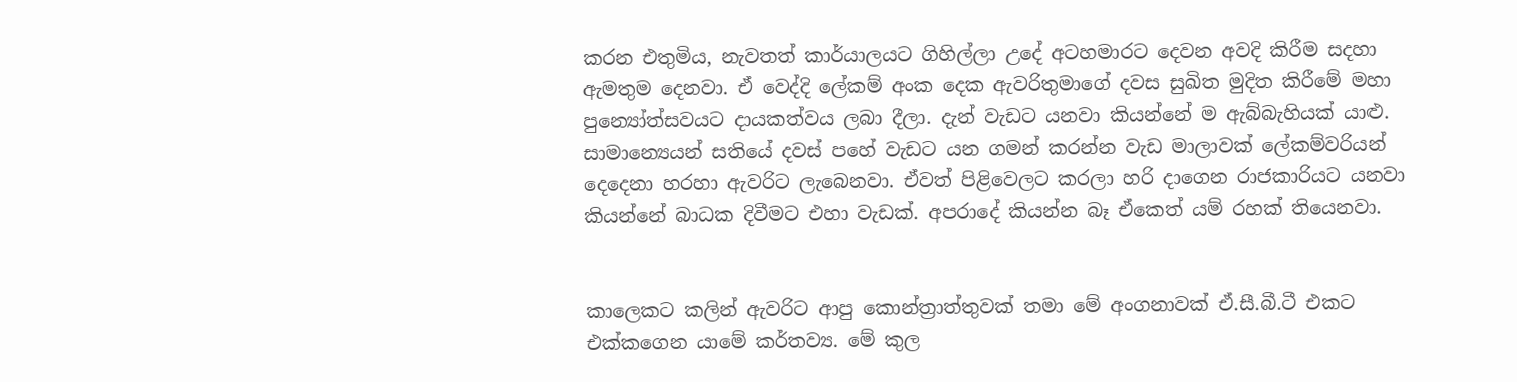කරන එතුමිය, නැවතත් කාර්යාලයට ගිහිල්ලා උදේ අටහමාරට දෙවන අවදි කිරීම සදහා ඇමතුම දෙනවා. ඒ වෙද්දි ලේකම් අංක දෙක ඇවරිතුමාගේ දවස සුඛිත මුදිත කිරීමේ මහා පුන්‍යෝත්සවයට දායකත්වය ලබා දීලා. දැන් වැඩට යනවා කියන්නේ ම ඇබ්බැහියක් යාළු. සාමාන්‍යෙයන් සතියේ දවස් පහේ වැඩට යන ගමන් කරන්න වැඩ මාලාවක් ලේකම්වරියන් දෙදෙනා හරහා ඇවරිට ලැබෙනවා. ඒවත් පිළිවෙලට කරලා හරි දාගෙන රාජකාරියට යනවා කියන්නේ බාධක දිවීමට එහා වැඩක්. අපරාදේ කියන්න බෑ ඒකෙත් යම් රහක් තියෙනවා.


කාලෙකට කලින් ඇවරිට ආපු කොන්ත්‍රාත්තුවක් තමා මේ අංගනාවක් ඒ.සී.බී.ටී එකට එක්කගෙන යාමේ කර්තව්‍ය. මේ කුල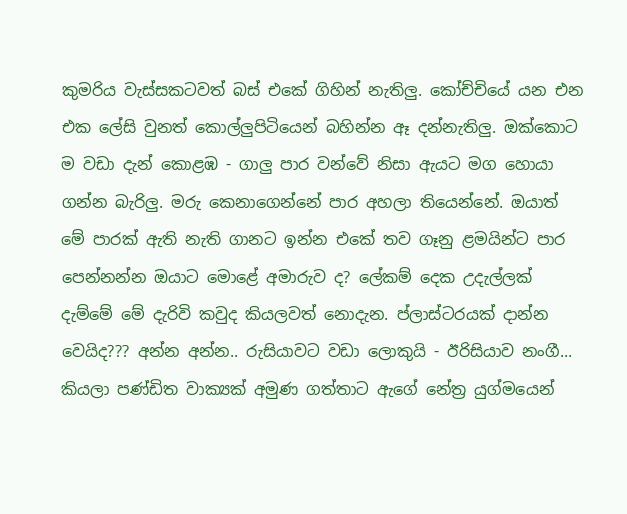කුමරිය වැස්සකටවත් බස් එකේ ගිහින් නැතිලු. කෝච්චියේ යන එන එක ලේසි වුනත් කොල්ලුපිටියෙන් බහින්න ඈ දන්නැතිලු. ඔක්කොට ම වඩා දැන් කොළඹ - ගාලු පාර වන්වේ නිසා ඇයට මග හොයා ගන්න බැරිලු. මරු කෙනාගෙන්නේ පාර අහලා තියෙන්නේ. ඔයාත් මේ පාරක් ඇති නැති ගානට ඉන්න එකේ තව ගෑනු ළමයින්ට පාර පෙන්නන්න ඔයාට මොළේ අමාරුව ද? ලේකම් දෙක උදැල්ලක් දැම්මේ මේ දැරිවි කවුද කියලවත් නොදැන. ප්ලාස්ටරයක් දාන්න වෙයිද??? අන්න අන්න.. රුසියාවට වඩා ලොකුයි - ඊරිසියාව නංගී... කියලා පණ්ඩිත වාක්‍යක් අමුණ ගත්තාට ඇගේ නේත්‍ර යුග්මයෙන්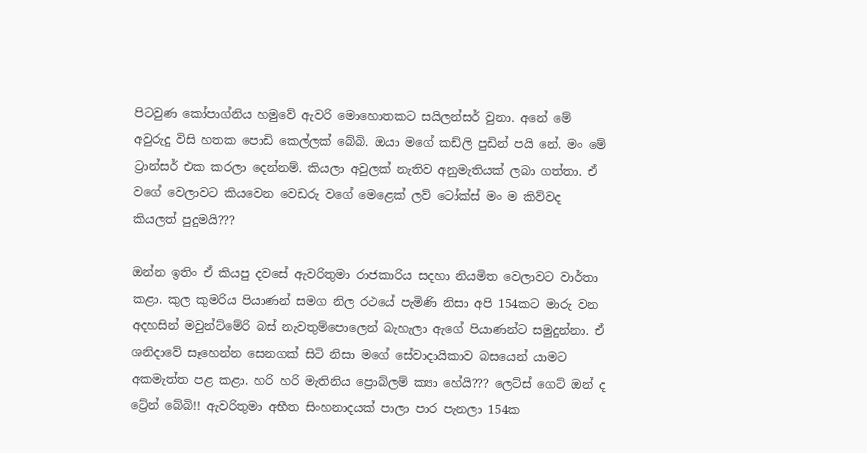පිටවුණ කෝපාග්නිය හමුවේ ඇවරි මොහොතකට සයිලන්සර් වුනා. අනේ මේ අවුරුදු විසි හතක පොඩි කෙල්ලක් බේබි. ඔයා මගේ කඩ්ලි පුඩින් පයි නේ. මං මේ ට්‍රාන්සර් එක කරලා දෙන්නම්. කියලා අවුලක් නැතිව අනුමැතියක් ලබා ගත්තා. ඒ වගේ වෙලාවට කියවෙන වෙඩරු වගේ මෙළෙක් ලව් ටෝක්ස් මං ම කිව්වද කියලත් පුදුමයි???

ඔන්න ඉතිං ඒ කියපු දවසේ ඇවරිතුමා රාජකාරිය සදහා නියමිත වෙලාවට වාර්තා කළා. කුල කුමරිය පියාණන් සමග නිල රථයේ පැමිණි නිසා අපි 154කට මාරු වන අදහසින් මවුන්ට්මේරි බස් නැවතුම්පොලෙන් බැහැලා ඇගේ පියාණන්ට සමුදුන්නා. ඒ ශනිදාවේ සෑහෙන්න සෙනගක් සිටි නිසා මගේ සේවාදායිකාව බසයෙන් යාමට අකමැත්ත පළ කළා. හරි හරි මැතිනිය ප්‍රොබ්ලම් ක්‍යා හේයි??? ලෙට්ස් ගෙට් ඔන් ද ට්‍රේන් බේබි!! ඇවරිතුමා අභීත සිංහනාදයක් පාලා පාර පැනලා 154ක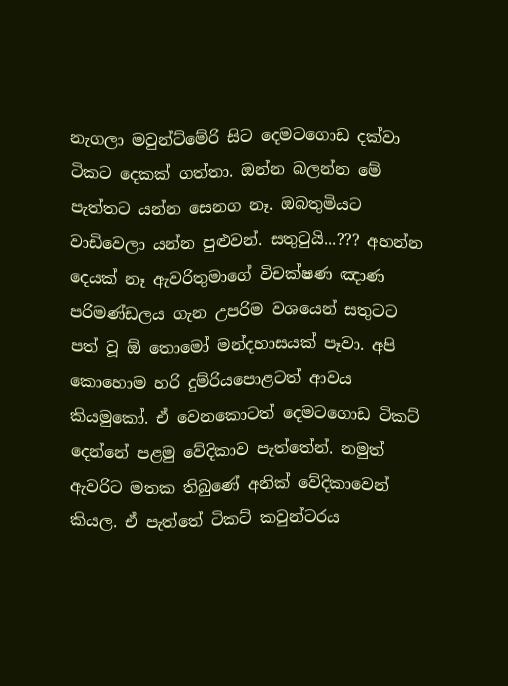නැගලා මවුන්ට්මේරි සිට දෙමටගොඩ දක්වා ටිකට දෙකක් ගත්තා. ඔන්න බලන්න මේ පැත්තට යන්න සෙනග නෑ. ඔබතුමියට වාඩිවෙලා යන්න පුළුවන්. සතුටුයි...??? අහන්න දෙයක් නෑ ඇවරිතුමාගේ විචක්ෂණ ඤාණ පරිමණ්ඩලය ගැන උපරිම වශයෙන් සතුටට පත් වූ ඕ තොමෝ මන්දහාසයක් පෑවා. අපි කොහොම හරි දුම්රියපොළටත් ආවය කියමුකෝ. ඒ වෙනකොටත් දෙමටගොඩ ටිකට් දෙන්නේ පළමු වේදිකාව පැත්තේන්. නමුත් ඇවරිට මතක තිබුණේ අනික් වේදිකාවෙන් කියල. ඒ පැත්තේ ටිකට් කවුන්ටරය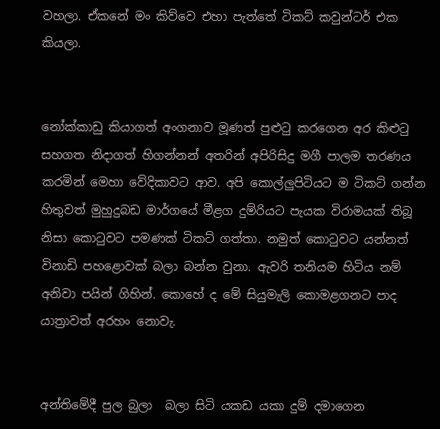වහලා. ඒකනේ මං කිව්වෙ එහා පැත්තේ ටිකට් කවුන්ටර් එක කියලා.


නෝක්කාඩු කියාගත් අංගනාව මූණත් පුළුටු කරගෙන අර කිළුටු සහගත නිදාගත් හිගන්නන් අතරින් අපිරිසිදු මගී පාලම තරණය කරමින් මෙහා වේදිකාවට ආව. අපි කොල්ලුපිටියට ම ටිකට් ගන්න හිතුවත් මුහුදුබඩ මාර්ගයේ මීළග දුම්රියට පැයක විරාමයක් තිබූ නිසා කොටුවට පමණක් ටිකට් ගත්තා. නමුත් කොටුවට යන්නත් විනාඩි පහළොවක් බලා බන්න වුනා. ඇවරි තනියම හිටිය නම් අනිවා පයින් ගිහින්. කොහේ ද මේ සියුමැලි කොමළගනට පාද යාත්‍රාවත් අරහං නොවැ.


අන්තිමේදී පුල බුලා  බලා සිටි යකඩ යකා දුම් දමාගෙන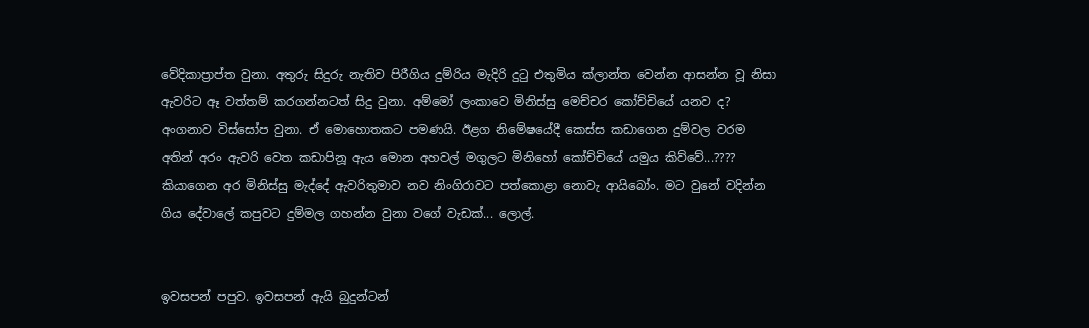වේදිකාප්‍රාප්ත වුනා. අතුරු සිදුරු නැතිව පිරීගිය දුම්රිය මැදිරි දුටු එතුමිය ක්ලාන්ත වෙන්න ආසන්න වූ නිසා ඇවරිට ඈ වත්තම් කරගන්නටත් සිදු වුනා. අම්මෝ ලංකාවෙ මිනිස්සු මෙච්චර කෝච්චියේ යනව ද? අංගනාව විස්සෝප වුනා. ඒ මොහොතකට පමණයි. ඊළග නිමේෂයේදී කෙස්ස කඩාගෙන දුම්වල වරම අතින් අරං ඇවරි වෙත කඩාපිනූ ඇය මොන අහවල් මගුලට මිනිහෝ කෝච්චියේ යමුය කිව්වේ...???? කියාගෙන අර මිනිස්සු මැද්දේ ඇවරිතුමාව නව නිංගිරාවට පත්කොළා නොවැ ආයිබෝං. මට වුනේ වදින්න ගිය දේවාලේ කපුවට දුම්මල ගහන්න වුනා වගේ වැඩක්... ලොල්.


ඉවසපන් පපුව. ඉවසපන් ඇයි බුදුන්ටන්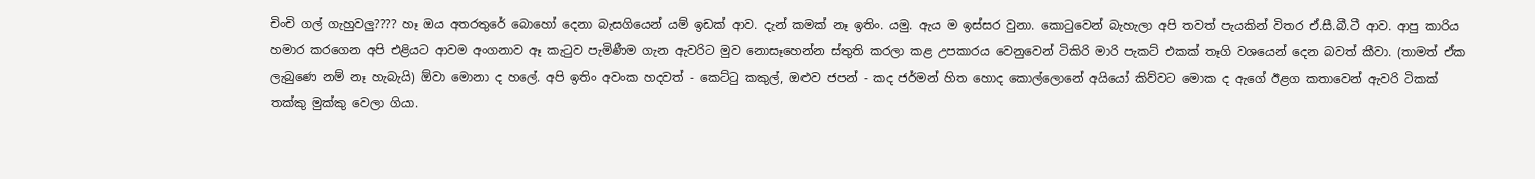චිංචි ගල් ගැහුවලු???? හෑ ඔය අතරතුරේ බොහෝ දෙනා බැසගියෙන් යම් ඉඩක් ආව. දැන් කමක් නෑ ඉතිං. යමු. ඇය ම ඉස්සර වුනා. කොටුවෙන් බැහැලා අපි තවත් පැයකින් විතර ඒ.සී.බී.ටී ආව. ආපු කාරිය හමාර කරගෙන අපි එළියට ආවම අංගනාව ඈ කැටුව පැමිණීම ගැන ඇවරිට මුව නොසෑහෙන්න ස්තුති කරලා කළ උපකාරය වෙනුවෙන් ටිකිරි මාරි පැකට් එකක් තෑගි වශයෙන් දෙන බවත් කීවා. (තාමත් ඒක ලැබුණෙ නම් නෑ හැබැයි) ඕවා මොනා ද හලේ. අපි ඉතිං අවංක හදවත් - කෙට්ටු කකුල්, ඔළුව ජපන් - කද ජර්මන් හිත හොද කොල්ලොනේ අයියෝ කිව්වට මොක ද ඇගේ ඊළග කතාවෙන් ඇවරි ටිකක් තක්කු මුක්කු වෙලා ගියා.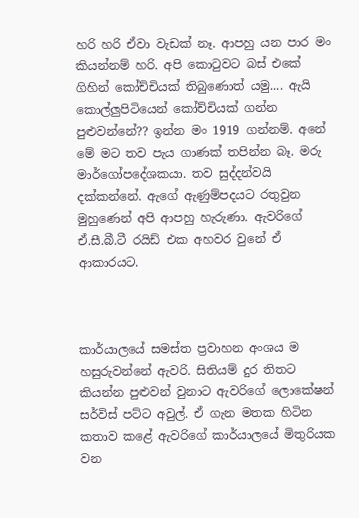හරි හරි ඒවා වැඩක් නෑ. ආපහු යන පාර මං කියන්නම් හරි. අපි කොටුවට බස් එකේ ගිහින් කෝච්චියක් තිබුණොත් යමු.... ඇයි කොල්ලුපිටියෙන් කෝච්චියක් ගන්න පුළුවන්නේ?? ඉන්න මං 1919 ගන්නම්. අනේ මේ මට තව පැය ගාණක් තපින්න බෑ. මරු මාර්ගෝපදේශකයා. තව සුද්දන්වයි දක්කන්නේ. ඇගේ ඇණුම්පදයට රතුවුන මුහුණෙන් අපි ආපහු හැරුණා. ඇවරිගේ ඒ.සී.බී.ටී රයිඩ් එක අහවර වුනේ ඒ ආකාරයට.



කාර්යාලයේ සමස්ත ප්‍රවාහන අංශය ම හසුරුවන්නේ ඇවරි. සිතියම් දුර තිතට කියන්න පුළුවන් වුනාට ඇවරිගේ ලොකේෂන් සර්විස් පට්ට අවුල්. ඒ ගැන මතක හිටින කතාව කළේ ඇවරිගේ කාර්යාලයේ මිතුරියක වන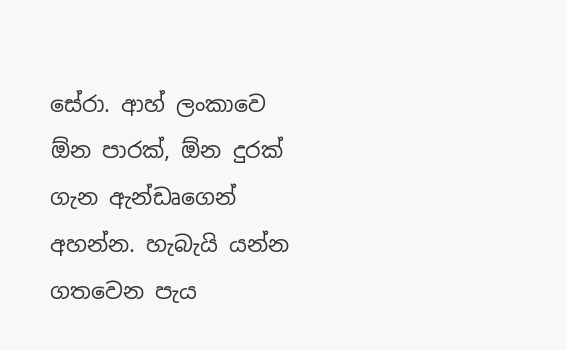සේරා. ආහ් ලංකාවෙ ඕන පාරක්, ඕන දුරක් ගැන ඇන්ඩෘගෙන් අහන්න. හැබැයි යන්න ගතවෙන පැය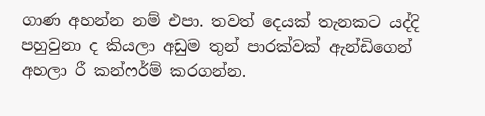ගාණ අහන්න නම් එපා. තවත් දෙයක් තැනකට යද්දි පහුවුනා ද කියලා අඩුම තුන් පාරක්වක් ඇන්ඩිගෙන් අහලා රී කන්ෆර්ම් කරගන්න.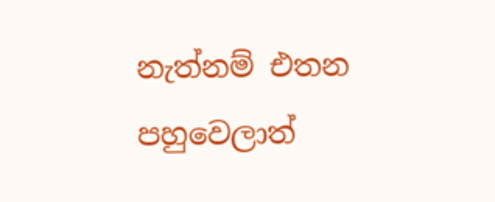නැත්නම් එතන පහුවෙලාත්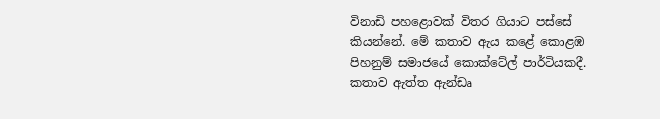විනාඩි පහළොවක් විතර ගියාට පස්සේ කියන්නේ. මේ කතාව ඇය කළේ කොළඹ පිහනුම් සමාජයේ කොක්ටේල් පාර්ටියකදී. කතාව ඇත්ත ඇන්ඩෘ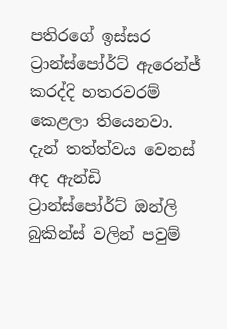පතිරගේ ඉස්සර ට්‍රාන්ස්පෝර්ට් ඇරෙන්ජ් කරද්දි හතරවරම් කෙළලා තියෙනවා. දැන් තත්ත්වය වෙනස් අද ඇන්ඩි ට්‍රාන්ස්පෝර්ට් ඔන්ලි බුකින්ස් වලින් පවුම්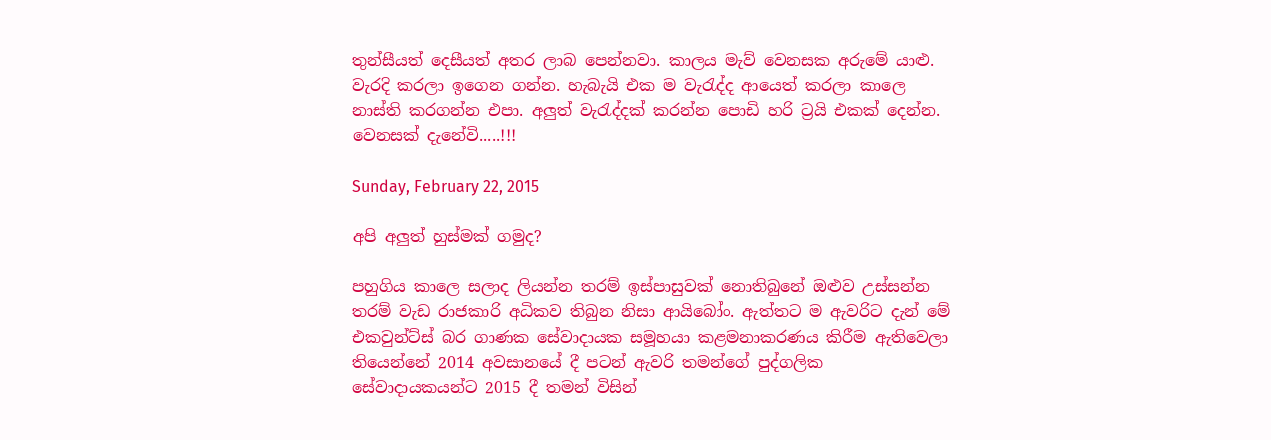තුන්සීයත් දෙසීයත් අතර ලාබ පෙන්නවා. කාලය මැව් වෙනසක අරුමේ යාළු. වැරදි කරලා ඉගෙන ගන්න. හැබැයි එක ම වැරැද්ද ආයෙත් කරලා කාලෙ නාස්ති කරගන්න එපා. අලුත් වැරැද්දක් කරන්න පොඩි හරි ට්‍රයි එකක් දෙන්න. වෙනසක් දැනේවි.....!!!

Sunday, February 22, 2015

අපි අලුත් හුස්මක් ගමුද?

පහුගිය කාලෙ සලාද ලියන්න තරම් ඉස්පාසුවක් නොතිබුනේ ඔළුව උස්සන්න තරම් වැඩ රාජකාරි අධිකව තිබුන නිසා ආයිබෝං. ඇත්තට ම ඇවරිට දැන් මේ එකවුන්ට්ස් බර ගාණක සේවාදායක සමූහයා කළමනාකරණය කිරීම ඇතිවෙලා තියෙන්නේ 2014 අවසානයේ දී පටන් ඇවරි තමන්ගේ පුද්ගලික සේවාදායකයන්ට 2015 දී තමන් විසින්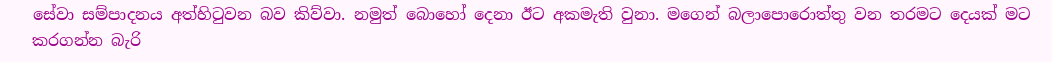සේවා සම්පාදනය අත්හිටුවන බව කිව්වා. නමුත් බොහෝ දෙනා ඊට අකමැති වුනා. මගෙන් බලාපොරොත්තු වන තරමට දෙයක් මට කරගන්න බැරි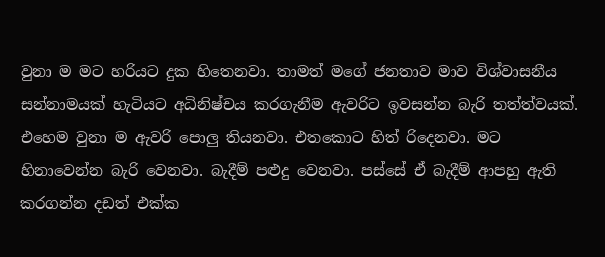වුනා ම මට හරියට දුක හිතෙනවා. තාමත් මගේ ජනතාව මාව විශ්වාසනීය සන්නාමයක් හැටියට අධිනිෂ්චය කරගැනීම ඇවරිට ඉවසන්න බැරි තත්ත්වයක්. එහෙම වුනා ම ඇවරි පොලු තියනවා. එතකොට හිත් රිදෙනවා. මට හිනාවෙන්න බැරි වෙනවා. බැදීම් පළුදු වෙනවා. පස්සේ ඒ බැදීම් ආපහු ඇති කරගන්න දඩත් එක්ක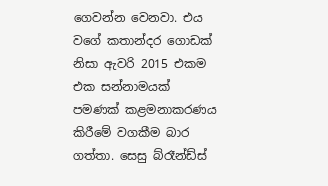ගෙවන්න වෙනවා. එය වගේ කතාන්දර ගොඩක් නිසා ඇවරි 2015 එකම එක සන්නාමයක් පමණක් කළමනාකරණය කිරීමේ වගකීම බාර ගත්තා. සෙසු බ්රෑන්ඩ්ස්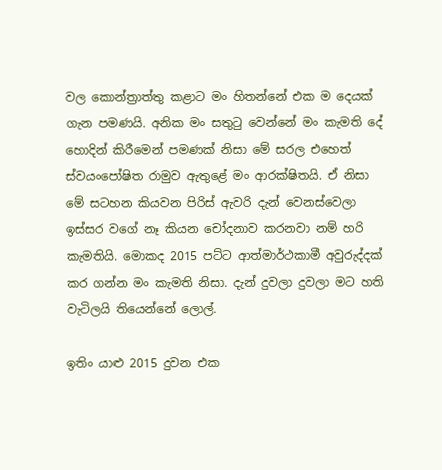වල කොන්ත්‍රාත්තු කළාට මං හිතන්නේ එක ම දෙයක් ගැන පමණයි. අනික මං සතුටු වෙන්නේ මං කැමති දේ හොදින් කිරීමෙන් පමණක් නිසා මේ සරල එහෙත් ස්වයංපෝෂිත රාමුව ඇතුළේ මං ආරක්ෂිතයි. ඒ නිසා මේ සටහන කියවන පිරිස් ඇවරි දැන් වෙනස්වෙලා ඉස්සර වගේ නෑ කියන චෝදනාව කරනවා නම් හරි කැමතියි. මොකද 2015 පට්ට ආත්මාර්ථකාමී අවුරුද්දක් කර ගන්න මං කැමති නිසා. දැන් දුවලා දුවලා මට හති වැටිලයි තියෙන්නේ ලොල්.

ඉතිං යාළු 2015 දුවන එක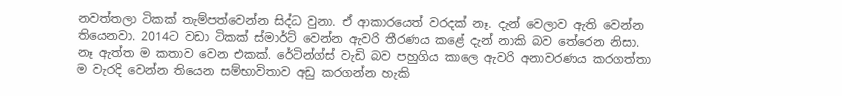නවත්තලා ටිකක් තැම්පත්වෙන්න සිද්ධ වුනා. ඒ ආකාරයෙත් වරදක් නෑ. දැන් වෙලාව ඇති වෙන්න තියෙනවා. 2014ට වඩා ටිකක් ස්මාර්ට් වෙන්න ඇවරි තීරණය කළේ දැන් නාකි බව තේරෙන නිසා. නෑ ඇත්ත ම කතාව වෙන එකක්. රේටින්ග්ස් වැඩි බව පහුගිය කාලෙ ඇවරි අනාවරණය කරගත්තා ම වැරදි වෙන්න තියෙන සම්භාවිතාව අඩු කරගන්න හැකි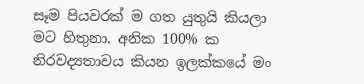සෑම පියවරක් ම ගත යුතුයි කියලා මට හිතුනා. අනික 100% ක නිරවද්‍යතාවය කියන ඉලක්කයේ මං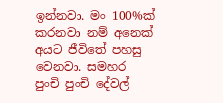ඉන්නවා. මං 100%ක් කරනවා නම් අනෙක් අයට ජීවිතේ පහසු වෙනවා. සමහර පුංචි පුංචි දේවල්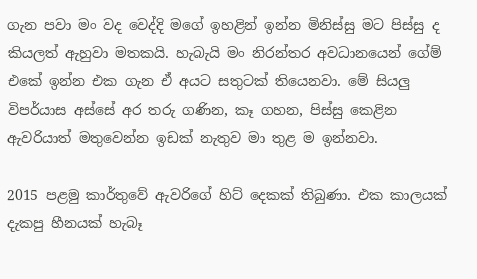ගැන පවා මං වද වෙද්දි මගේ ඉහළින් ඉන්න මිනිස්සු මට පිස්සු ද කියලත් ඇහුවා මතකයි. හැබැයි මං නිරන්තර අවධානයෙන් ගේම් එකේ ඉන්න එක ගැන ඒ අයට සතුටක් තියෙනවා. මේ සියලු විපර්යාස අස්සේ අර තරු ගණින, කෑ ගහන, පිස්සු කෙළින ඇවරියාත් මතුවෙන්න ඉඩක් නැතුව මා තුළ ම ඉන්නවා.

2015 පළමු කාර්තුවේ ඇවරිගේ හිට් දෙකක් තිබුණා. එක කාලයක් දැකපු හීනයක් හැබෑ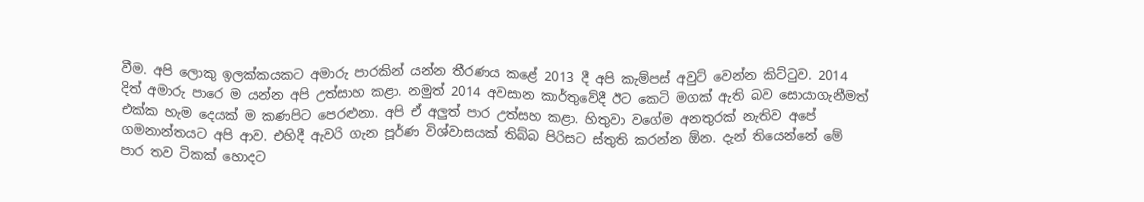වීම. අපි ලොකු ඉලක්කයකට අමාරු පාරකින් යන්න තීරණය කළේ 2013 දී අපි කැම්පස් අවුට් වෙන්න කිට්ටුව. 2014 දිත් අමාරු පාරෙ ම යන්න අපි උත්සාහ කළා. නමුත් 2014 අවසාන කාර්තුවේදී ඊට කෙටි මගක් ඇති බව සොයාගැනීමත් එක්ක හැම දෙයක් ම කණපිට පෙරළුනා. අපි ඒ අලුත් පාර උත්සහ කළා. හිතුවා වගේම අනතුරක් නැතිව අපේ ගමනාන්තයට අපි ආව. එහිදී ඇවරි ගැන පූර්ණ විශ්වාසයක් තිබ්බ පිරිසට ස්තුති කරන්න ඕන. දැන් තියෙන්නේ මේ පාර තව ටිකක් හොදට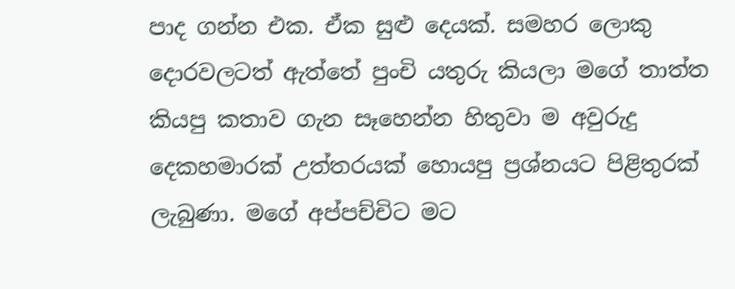පාද ගන්න එක. ඒක සුළු දෙයක්. සමහර ලොකු දොරවලටත් ඇත්තේ පුංචි යතුරු කියලා මගේ තාත්ත කියපු කතාව ගැන සෑහෙන්න හිතුවා ම අවුරුදු දෙකහමාරක් උත්තරයක් හොයපු ප්‍රශ්නයට පිළිතුරක් ලැබුණා. මගේ අප්පච්චිට මට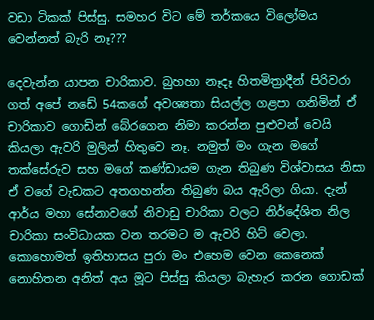වඩා ටිකක් පිස්සු. සමහර විට මේ තර්කයෙ විලෝමය වෙන්නත් බැරි නෑ???

දෙවැන්න යාපන චාරිකාව. බුහහා නෑදෑ හිතමිත්‍රාදීන් පිරිවරා ගත් අපේ නඩේ 54කගේ අවශ්‍යතා සියල්ල ගළපා ගනිමින් ඒ චාරිකාව ගොඩින් බේරගෙන නිමා කරන්න පුළුවන් වෙයි කියලා ඇවරි මුලින් හිතුවෙ නෑ. නමුත් මං ගැන මගේ තක්සේරුව සහ මගේ කණ්ඩායම ගැන තිබුණ විශ්වාසය නිසා ඒ වගේ වැඩකට අතගහන්න තිබුණ බය ඇරිලා ගියා. දැන් ආර්ය මහා සේනාවගේ නිවාඩු චාරිකා වලට නිර්දේශිත නිල චාරිකා සංවිධායක වන තරමට ම ඇවරි හිට් වෙලා. කොහොමත් ඉතිහාසය පුරා මං එහෙම වෙන කෙනෙක් නොහිතන අනිත් අය මූට පිස්සු කියලා බැහැර කරන ගොඩක්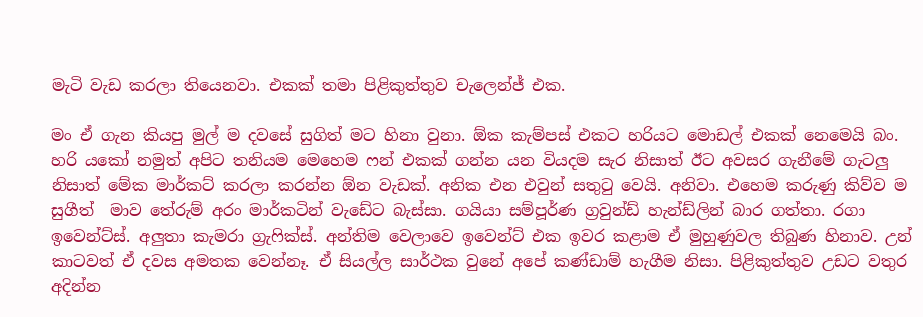මැටි වැඩ කරලා තියෙනවා. එකක් තමා පිළිකුත්තුව චැලෙන්ජ් එක.

මං ඒ ගැන කියපු මුල් ම දවසේ සුගිත් මට හිනා වුනා. ඕක කැම්පස් එකට හරියට මොඩල් එකක් නෙමෙයි බං. හරි යකෝ නමුත් අපිට තනියම මෙහෙම ෆන් එකක් ගන්න යන වියදම සැර නිසාත් ඊට අවසර ගැනීමේ ගැටලු නිසාත් මේක මාර්කට් කරලා කරන්න ඕන වැඩක්. අනික එන එවුන් සතුටු වෙයි. අනිවා. එහෙම කරුණු කිව්ව ම සුගීත්  මාව තේරුම් අරං මාර්කටින් වැඩේට බැස්සා. ගයියා සම්පූර්ණ ග්‍රවුන්ඩ් හැන්ඩ්ලින් බාර ගත්තා. රගා ඉවෙන්ට්ස්. අලුතා කැමරා ග්‍රැෆික්ස්. අන්තිම වෙලාවෙ ඉවෙන්ට් එක ඉවර කළාම ඒ මුහුණුවල තිබුණ හිනාව. උන් කාටවත් ඒ දවස අමතක වෙන්නෑ. ඒ සියල්ල සාර්ථක වුනේ අපේ කණ්ඩාම් හැගීම නිසා. පිළිකුත්තුව උඩට වතුර අදින්න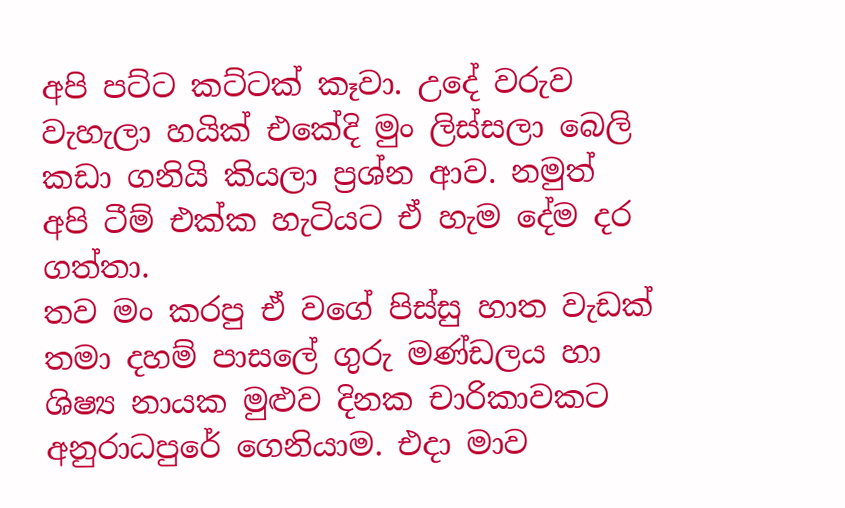අපි පට්ට කට්ටක් කෑවා. උදේ වරුව වැහැලා හයික් එකේදි මුං ලිස්සලා බෙලි කඩා ගනියි කියලා ප්‍රශ්න ආව. නමුත් අපි ටීම් එක්ක හැටියට ඒ හැම දේම දර ගත්තා.
තව මං කරපු ඒ වගේ පිස්සු හාත වැඩක් තමා දහම් පාසලේ ගුරු මණ්ඩලය හා ශිෂ්‍ය නායක මුළුව දිනක චාරිකාවකට අනුරාධපුරේ ගෙනියාම. එදා මාව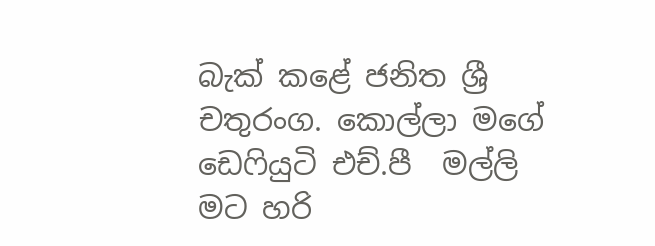බැක් කළේ ජනිත ශ්‍රී චතුරංග. කොල්ලා මගේ ඩෙෆියුටි එච්.පී  මල්ලි මට හරි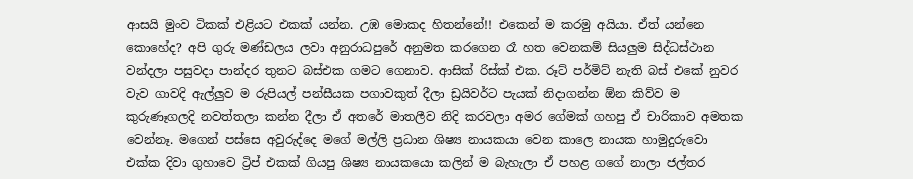ආසයි මුංව ටිකක් එළියට එකක් යන්න. උඹ මොකද හිතන්නේ!! එකෙන් ම කරමු අයියා. ඒත් යන්නෙ කොහේද? අපි ගුරු මණ්ඩලය ලවා අනුරාධපුරේ අනුමත කරගෙන රෑ හත වෙනකම් සියලුම සිද්ධස්ථාන වන්දලා පසුවදා පාන්දර තුනට බස්එක ගමට ගෙනාව. ආසික් රිස්ක් එක. රූට් පර්මිට් නැති බස් එකේ නුවර වැව ගාවදි ඇල්ලුව ම රුපියල් පන්සීයක පගාවකුත් දීලා ඩ්‍රයිවර්ට පැයක් නිදාගන්න ඕන කිව්ව ම කුරුණෑගලදි නවත්තලා කන්න දීලා ඒ අතරේ මාතලීව නිදි කරවලා අමර ගේමක් ගහපු ඒ චාරිකාව අමතක වෙන්නෑ. මගෙන් පස්සෙ අවුරුද්දෙ මගේ මල්ලි ප්‍රධාන ශිෂ්‍ය නායකයා වෙන කාලෙ නායක හාමුදුරුවො එක්ක දිවා ගුහාවෙ ට්‍රිප් එකක් ගියපු ශිෂ්‍ය නායකයො කලින් ම බැහැලා ඒ පහළ ගගේ නාලා ජල්තර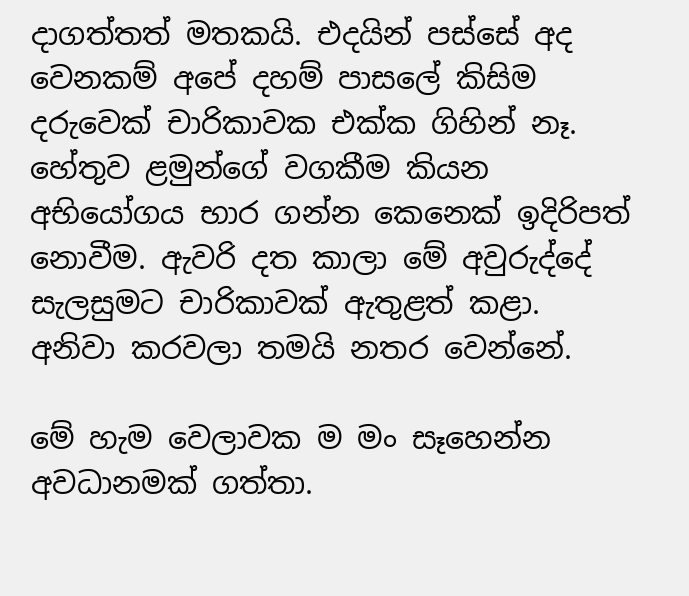දාගත්තත් මතකයි. එදයින් පස්සේ අද වෙනකම් අපේ දහම් පාසලේ කිසිම දරුවෙක් චාරිකාවක එක්ක ගිහින් නෑ. හේතුව ළමුන්ගේ වගකීම කියන අභියෝගය භාර ගන්න කෙනෙක් ඉදිරිපත් නොවීම. ඇවරි දත කාලා මේ අවුරුද්දේ සැලසුමට චාරිකාවක් ඇතුළත් කළා. අනිවා කරවලා තමයි නතර වෙන්නේ.

මේ හැම වෙලාවක ම මං සෑහෙන්න අවධානමක් ගත්තා.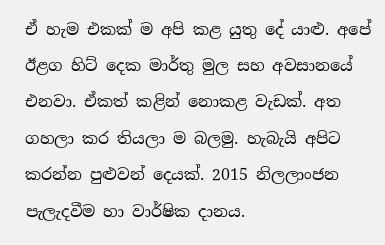ඒ හැම එකක් ම අපි කළ යුතු දේ යාළු. අපේ ඊළග හිට් දෙක මාර්තු මුල සහ අවසානයේ එනවා. ඒකත් කළින් නොකළ වැඩක්. අත ගහලා කර තියලා ම බලමු. හැබැයි අපිට කරන්න පුළුවන් දෙයක්. 2015 නිලලාංජන පැලැදවීම හා වාර්ෂික දානය.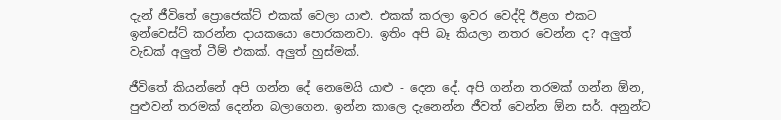දැන් ජීවිතේ ප්‍රොජෙක්ට් එකක් වෙලා යාළු. එකක් කරලා ඉවර වෙද්දි ඊළග එකට ඉන්වෙස්ට් කරන්න දායකයො පොරකනවා. ඉතිං අපි බෑ කියලා නතර වෙන්න ද? අලුත් වැඩක් අලුත් ටීම් එකක්. අලුත් හුස්මක්.

ජීවිතේ කියන්නේ අපි ගන්න දේ නෙමෙයි යාළු - දෙන දේ. අපි ගන්න තරමක් ගන්න ඕන, පුළුවන් තරමක් දෙන්න බලාගෙන. ඉන්න කාලෙ දැනෙන්න ජීවත් වෙන්න ඕන සර්. අනුන්ට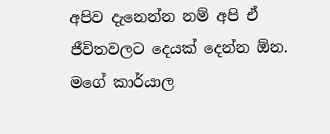අපිව දැනෙන්න නම් අපි ඒ ජීවිතවලට දෙයක් දෙන්න ඕන.  මගේ කාර්යාල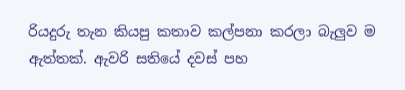රියදුරු තැන කියපු කතාව කල්පනා කරලා බැලුව ම  ඇත්තක්. ඇවරි සතියේ දවස් පහ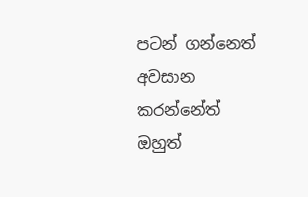පටන් ගන්නෙත් අවසාන කරන්නේත් ඔහුත්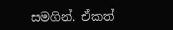සමගින්. ඒකත්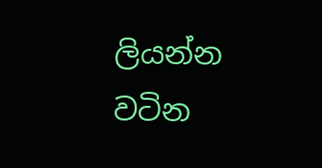ලියන්න වටින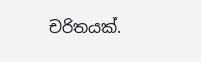චරිතයක්.